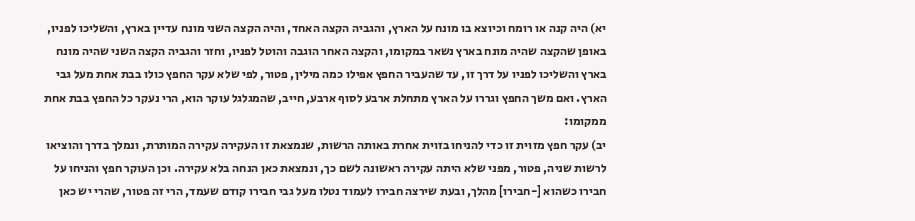יא) היה קנה או רומח וכיוצא בו מונח על הארץ, והגביה הקצה האחד, והיה הקצה השני מונח עדיין בארץ, והשליכו לפניו, באופן שהקצה שהיה מונח בארץ נשאר במקומו, והקצה האחר הוגבה והוטל לפניו, וחזר והגביה הקצה השני שהיה מונח בארץ והשליכו לפניו על דרך זו, עד שהעביר החפץ אפילו כמה מילין, פטור, לפי שלא עקר החפץ כולו בבת אחת מעל גבי הארץ. ואם משך החפץ וגררו על הארץ מתחלת ארבע לסוף ארבע, חייב, שהמגלגל עוקר הוא, הרי נעקר כל החפץ בבת אחת ממקומו:
יב) עקר חפץ מזוית זו כדי להניחו בזוית אחרת באותה הרשות, שנמצאת זו העקירה עקירה המותרת, ונמלך בדרך והוציאו לרשות שניה, פטור, מפני שלא היתה עקירה ראשונה לשם כך, ונמצאת כאן הנחה בלא עקירה. וכן העוקר חפץ והניחו על חבירו כשהוא [-חבירו] מהלך, ובעת שירצה חבירו לעמוד נטלו מעל גבי חבירו קודם שעמד, הרי זה פטור, שהרי יש כאן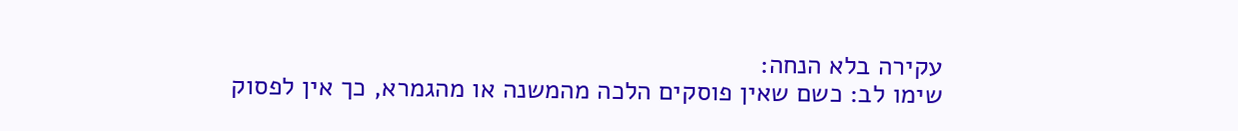עקירה בלא הנחה:
שימו לב: כשם שאין פוסקים הלכה מהמשנה או מהגמרא, כך אין לפסוק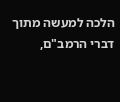הלכה למעשה מתוך דברי הרמב"ם,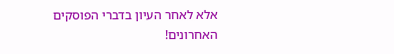אלא לאחר העיון בדברי הפוסקים האחרונים!